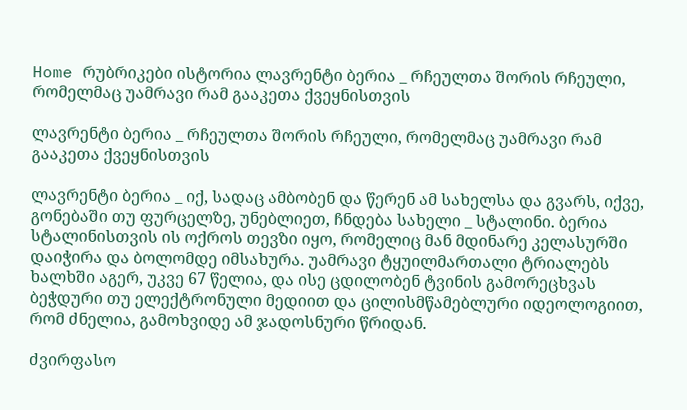Home რუბრიკები ისტორია ლავრენტი ბერია _ რჩეულთა შორის რჩეული, რომელმაც უამრავი რამ გააკეთა ქვეყნისთვის

ლავრენტი ბერია _ რჩეულთა შორის რჩეული, რომელმაც უამრავი რამ გააკეთა ქვეყნისთვის

ლავრენტი ბერია _ იქ, სადაც ამბობენ და წერენ ამ სახელსა და გვარს, იქვე, გონებაში თუ ფურცელზე, უნებლიეთ, ჩნდება სახელი _ სტალინი. ბერია სტალინისთვის ის ოქროს თევზი იყო, რომელიც მან მდინარე კელასურში დაიჭირა და ბოლომდე იმსახურა. უამრავი ტყუილმართალი ტრიალებს ხალხში აგერ, უკვე 67 წელია, და ისე ცდილობენ ტვინის გამორეცხვას ბეჭდური თუ ელექტრონული მედიით და ცილისმწამებლური იდეოლოგიით, რომ ძნელია, გამოხვიდე ამ ჯადოსნური წრიდან.

ძვირფასო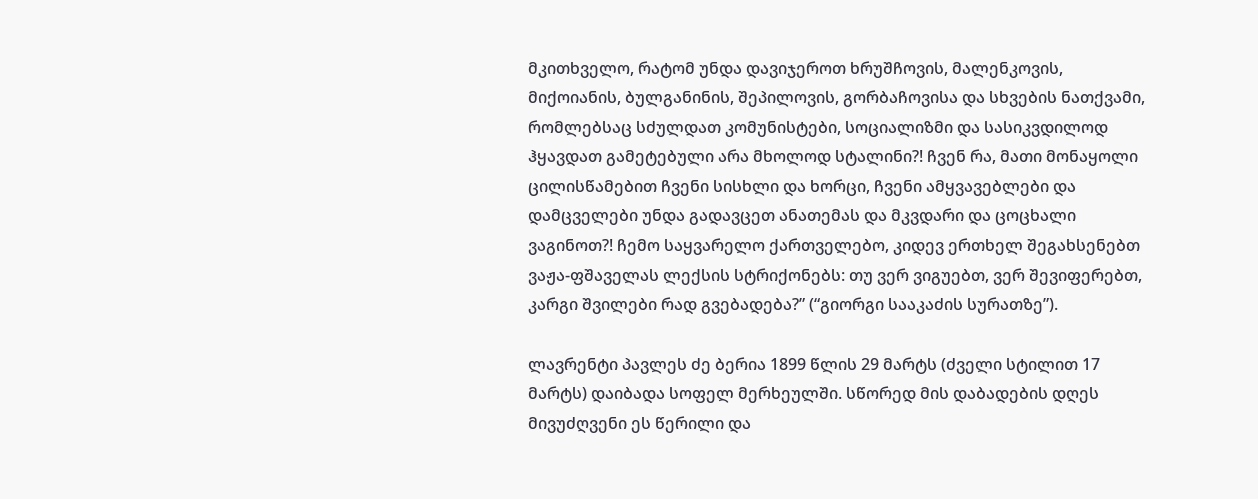მკითხველო, რატომ უნდა დავიჯეროთ ხრუშჩოვის, მალენკოვის, მიქოიანის, ბულგანინის, შეპილოვის, გორბაჩოვისა და სხვების ნათქვამი, რომლებსაც სძულდათ კომუნისტები, სოციალიზმი და სასიკვდილოდ ჰყავდათ გამეტებული არა მხოლოდ სტალინი?! ჩვენ რა, მათი მონაყოლი ცილისწამებით ჩვენი სისხლი და ხორცი, ჩვენი ამყვავებლები და დამცველები უნდა გადავცეთ ანათემას და მკვდარი და ცოცხალი ვაგინოთ?! ჩემო საყვარელო ქართველებო, კიდევ ერთხელ შეგახსენებთ ვაჟა-ფშაველას ლექსის სტრიქონებს: თუ ვერ ვიგუებთ, ვერ შევიფერებთ, კარგი შვილები რად გვებადება?” (“გიორგი სააკაძის სურათზე”).

ლავრენტი პავლეს ძე ბერია 1899 წლის 29 მარტს (ძველი სტილით 17 მარტს) დაიბადა სოფელ მერხეულში. სწორედ მის დაბადების დღეს მივუძღვენი ეს წერილი და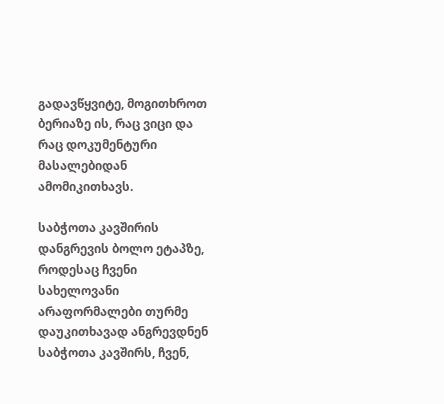გადავწყვიტე, მოგითხროთ ბერიაზე ის, რაც ვიცი და რაც დოკუმენტური მასალებიდან ამომიკითხავს.

საბჭოთა კავშირის დანგრევის ბოლო ეტაპზე, როდესაც ჩვენი სახელოვანი არაფორმალები თურმე დაუკითხავად ანგრევდნენ საბჭოთა კავშირს, ჩვენ,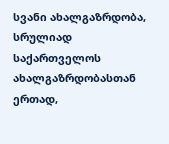სვანი ახალგაზრდობა, სრულიად საქართველოს ახალგაზრდობასთან ერთად,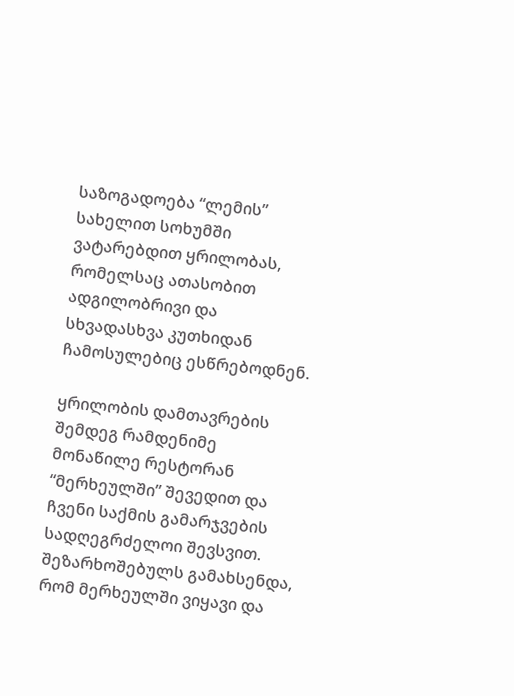საზოგადოება “ლემის” სახელით სოხუმში ვატარებდით ყრილობას, რომელსაც ათასობით ადგილობრივი და სხვადასხვა კუთხიდან ჩამოსულებიც ესწრებოდნენ.

ყრილობის დამთავრების შემდეგ რამდენიმე მონაწილე რესტორან “მერხეულში” შევედით და ჩვენი საქმის გამარჯვების სადღეგრძელოი შევსვით. შეზარხოშებულს გამახსენდა, რომ მერხეულში ვიყავი და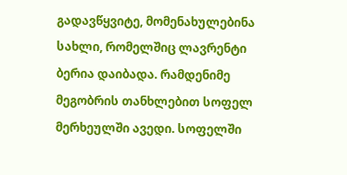გადავწყვიტე, მომენახულებინა სახლი, რომელშიც ლავრენტი ბერია დაიბადა. რამდენიმე მეგობრის თანხლებით სოფელ მერხეულში ავედი. სოფელში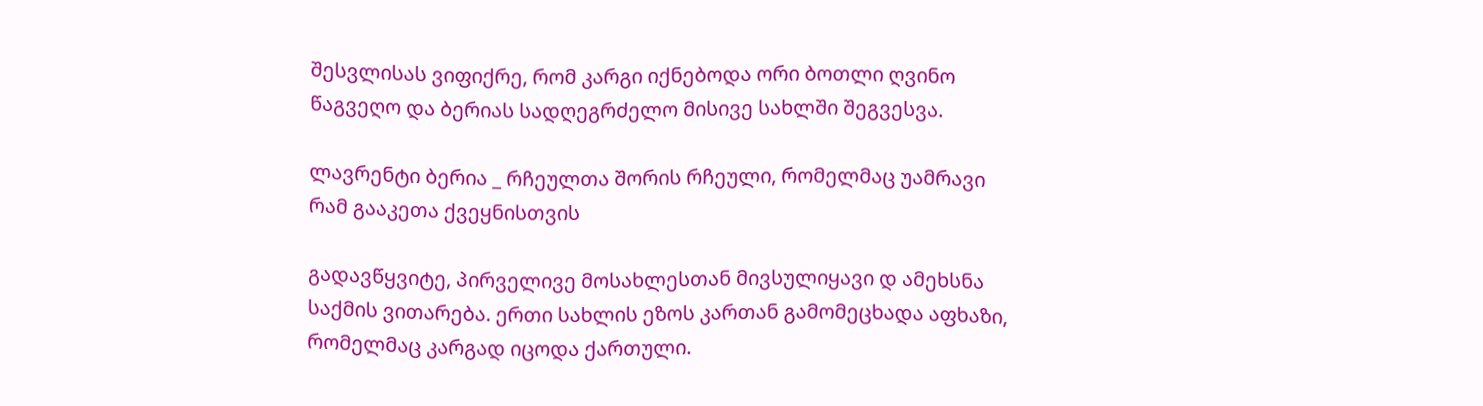შესვლისას ვიფიქრე, რომ კარგი იქნებოდა ორი ბოთლი ღვინო წაგვეღო და ბერიას სადღეგრძელო მისივე სახლში შეგვესვა.

ლავრენტი ბერია _ რჩეულთა შორის რჩეული, რომელმაც უამრავი რამ გააკეთა ქვეყნისთვის

გადავწყვიტე, პირველივე მოსახლესთან მივსულიყავი დ ამეხსნა საქმის ვითარება. ერთი სახლის ეზოს კართან გამომეცხადა აფხაზი, რომელმაც კარგად იცოდა ქართული.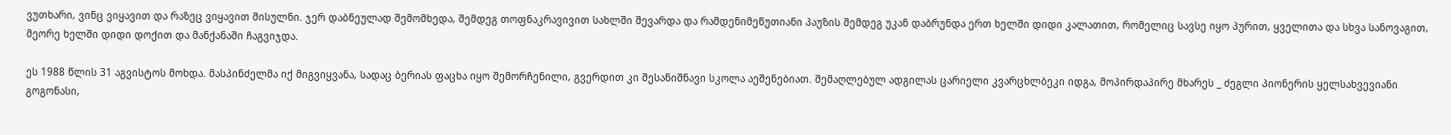ვუთხარი, ვინც ვიყავით და რაზეც ვიყავით მისულნი. ჯერ დაბნეულად შემომხედა, შემდეგ თოფნაკრავივით სახლში შევარდა და რამდენიმეწუთიანი პაუზის შემდეგ უკან დაბრუნდა ერთ ხელში დიდი კალათით, რომელიც სავსე იყო პურით, ყველითა და სხვა სანოვაგით, მეორე ხელში დიდი დოქით და მანქანაში ჩაგვიჯდა.

ეს 1988 წლის 31 აგვისტოს მოხდა. მასპინძელმა იქ მიგვიყვანა, სადაც ბერიას ფაცხა იყო შემორჩენილი, გვერდით კი შესანიშნავი სკოლა აეშენებიათ. შემაღლებულ ადგილას ცარიელი კვარცხლბეკი იდგა, მოპირდაპირე მხარეს _ ძეგლი პიონერის ყელსახვევიანი გოგონასი,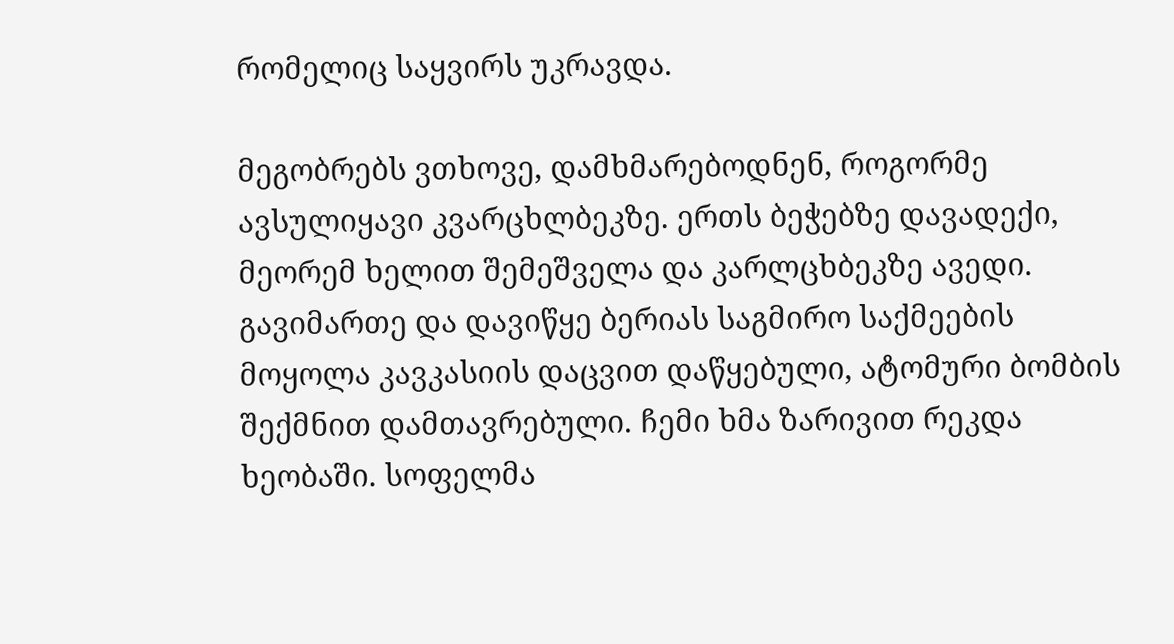რომელიც საყვირს უკრავდა.

მეგობრებს ვთხოვე, დამხმარებოდნენ, როგორმე ავსულიყავი კვარცხლბეკზე. ერთს ბეჭებზე დავადექი, მეორემ ხელით შემეშველა და კარლცხბეკზე ავედი. გავიმართე და დავიწყე ბერიას საგმირო საქმეების მოყოლა კავკასიის დაცვით დაწყებული, ატომური ბომბის შექმნით დამთავრებული. ჩემი ხმა ზარივით რეკდა ხეობაში. სოფელმა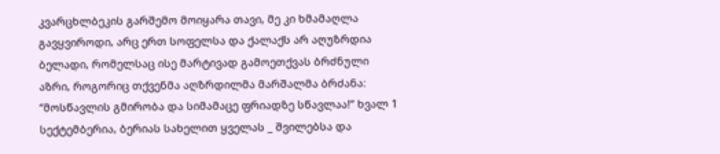კვარცხლბეკის გარშემო მოიყარა თავი, მე კი ხმამაღლა გავყვიროდი, არც ერთ სოფელსა და ქალაქს არ აღუზრდია ბელადი, რომელსაც ისე მარტივად გამოეთქვას ბრძნული აზრი, როგორიც თქვენმა აღზრდილმა მარშალმა ბრძანა: “მოსწავლის გმირობა და სიმამაცე ფრიადზე სწავლაა!” ხვალ 1 სექტემბერია, ბერიას სახელით ყველას _ შვილებსა და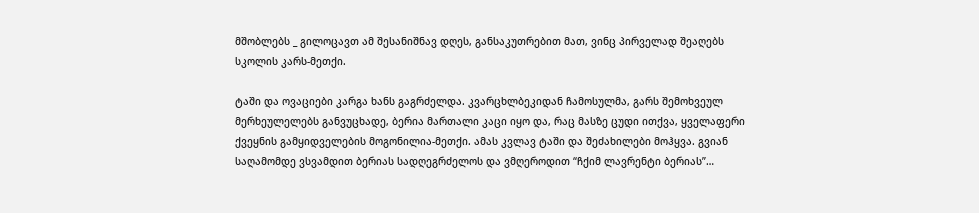მშობლებს _ გილოცავთ ამ შესანიშნავ დღეს, განსაკუთრებით მათ, ვინც პირველად შეაღებს სკოლის კარს-მეთქი.

ტაში და ოვაციები კარგა ხანს გაგრძელდა. კვარცხლბეკიდან ჩამოსულმა, გარს შემოხვეულ მერხეულელებს განვუცხადე, ბერია მართალი კაცი იყო და, რაც მასზე ცუდი ითქვა, ყველაფერი ქვეყნის გამყიდველების მოგონილია-მეთქი. ამას კვლავ ტაში და შეძახილები მოჰყვა. გვიან საღამომდე ვსვამდით ბერიას სადღეგრძელოს და ვმღეროდით “ჩქიმ ლავრენტი ბერიას”…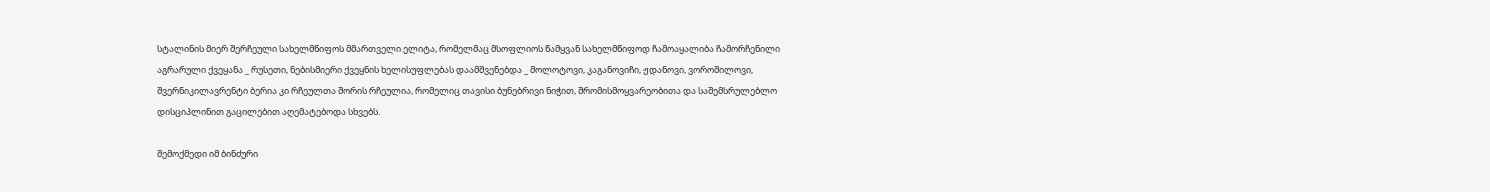სტალინის მიერ შერჩეული სახელმწიფოს მმართველი ელიტა, რომელმაც მსოფლიოს წამყვან სახელმწიფოდ ჩამოაყალიბა ჩამორჩენილი აგრარული ქვეყანა _ რუსეთი, ნებისმიერი ქვეყნის ხელისუფლებას დაამშვენებდა _ მოლოტოვი, კაგანოვიჩი, ჟდანოვი, ვოროშილოვი, შვერნიკილავრენტი ბერია კი რჩეულთა შორის რჩეულია, რომელიც თავისი ბუნებრივი ნიჭით, შრომისმოყვარეობითა და საშემსრულებლო დისციპლინით გაცილებით აღემატებოდა სხვებს.

შემოქმედი იმ ბინძური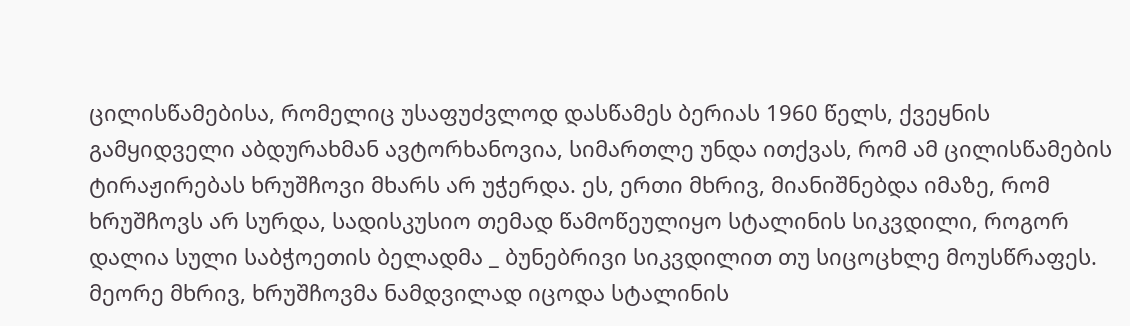ცილისწამებისა, რომელიც უსაფუძვლოდ დასწამეს ბერიას 1960 წელს, ქვეყნის გამყიდველი აბდურახმან ავტორხანოვია, სიმართლე უნდა ითქვას, რომ ამ ცილისწამების ტირაჟირებას ხრუშჩოვი მხარს არ უჭერდა. ეს, ერთი მხრივ, მიანიშნებდა იმაზე, რომ ხრუშჩოვს არ სურდა, სადისკუსიო თემად წამოწეულიყო სტალინის სიკვდილი, როგორ დალია სული საბჭოეთის ბელადმა _ ბუნებრივი სიკვდილით თუ სიცოცხლე მოუსწრაფეს. მეორე მხრივ, ხრუშჩოვმა ნამდვილად იცოდა სტალინის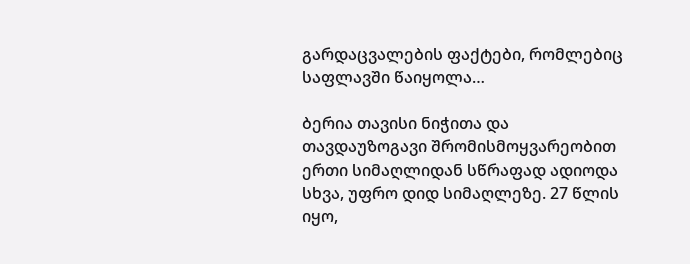გარდაცვალების ფაქტები, რომლებიც საფლავში წაიყოლა…

ბერია თავისი ნიჭითა და თავდაუზოგავი შრომისმოყვარეობით ერთი სიმაღლიდან სწრაფად ადიოდა სხვა, უფრო დიდ სიმაღლეზე. 27 წლის იყო,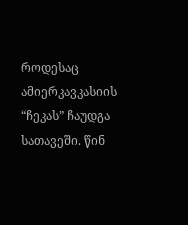როდესაც ამიერკავკასიის “ჩეკას” ჩაუდგა სათავეში. წინ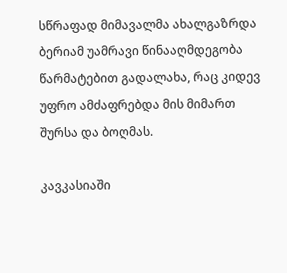სწრაფად მიმავალმა ახალგაზრდა ბერიამ უამრავი წინააღმდეგობა წარმატებით გადალახა, რაც კიდევ უფრო ამძაფრებდა მის მიმართ შურსა და ბოღმას.

კავკასიაში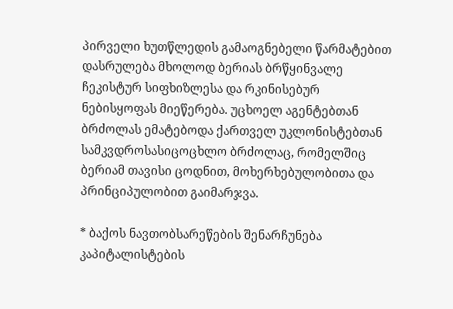პირველი ხუთწლედის გამაოგნებელი წარმატებით დასრულება მხოლოდ ბერიას ბრწყინვალე ჩეკისტურ სიფხიზლესა და რკინისებურ ნებისყოფას მიეწერება. უცხოელ აგენტებთან ბრძოლას ემატებოდა ქართველ უკლონისტებთან სამკვდროსასიცოცხლო ბრძოლაც, რომელშიც ბერიამ თავისი ცოდნით, მოხერხებულობითა და პრინციპულობით გაიმარჯვა.

* ბაქოს ნავთობსარეწების შენარჩუნება კაპიტალისტების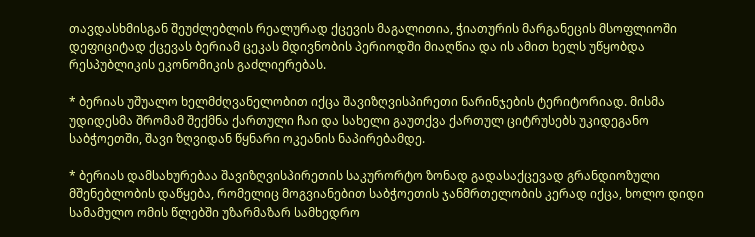თავდასხმისგან შეუძლებლის რეალურად ქცევის მაგალითია, ჭიათურის მარგანეცის მსოფლიოში დეფიციტად ქცევას ბერიამ ცეკას მდივნობის პერიოდში მიაღწია და ის ამით ხელს უწყობდა რესპუბლიკის ეკონომიკის გაძლიერებას.

* ბერიას უშუალო ხელმძღვანელობით იქცა შავიზღვისპირეთი ნარინჯების ტერიტორიად. მისმა უდიდესმა შრომამ შექმნა ქართული ჩაი და სახელი გაუთქვა ქართულ ციტრუსებს უკიდეგანო საბჭოეთში, შავი ზღვიდან წყნარი ოკეანის ნაპირებამდე.

* ბერიას დამსახურებაა შავიზღვისპირეთის საკურორტო ზონად გადასაქცევად გრანდიოზული მშენებლობის დაწყება, რომელიც მოგვიანებით საბჭოეთის ჯანმრთელობის კერად იქცა, ხოლო დიდი სამამულო ომის წლებში უზარმაზარ სამხედრო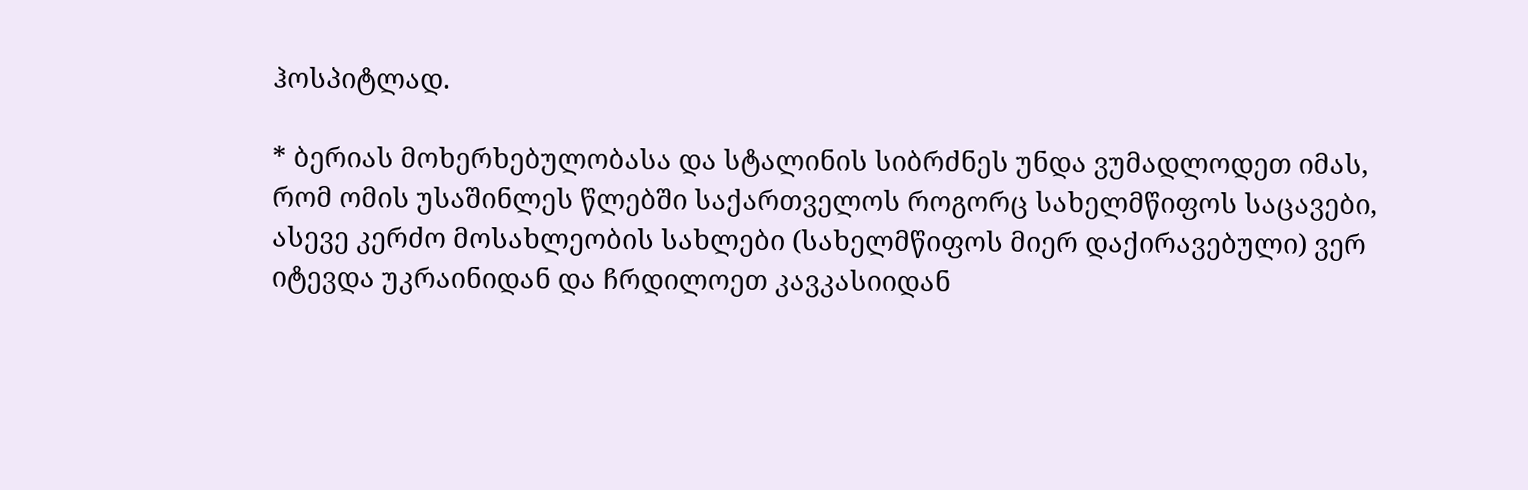ჰოსპიტლად.

* ბერიას მოხერხებულობასა და სტალინის სიბრძნეს უნდა ვუმადლოდეთ იმას, რომ ომის უსაშინლეს წლებში საქართველოს როგორც სახელმწიფოს საცავები, ასევე კერძო მოსახლეობის სახლები (სახელმწიფოს მიერ დაქირავებული) ვერ იტევდა უკრაინიდან და ჩრდილოეთ კავკასიიდან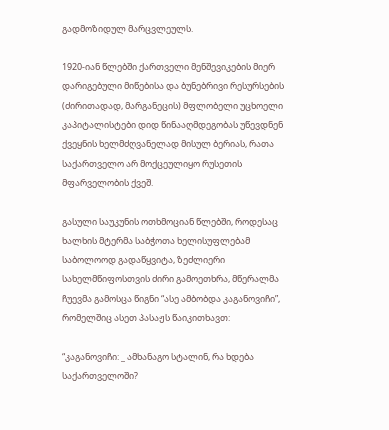გადმოზიდულ მარცვლეულს.

1920-იან წლებში ქართველი მენშევიკების მიერ დარიგებული მიწებისა და ბუნებრივი რესურსების (ძირითადად, მარგანეცის) მფლობელი უცხოელი კაპიტალისტები დიდ წინააღმდეგობას უწევდნენ ქვეყნის ხელმძღვანელად მისულ ბერიას, რათა საქართველო არ მოქცეულიყო რუსეთის მფარველობის ქვეშ.

გასული საუკუნის ოთხმოციან წლებში, როდესაც ხალხის მტერმა საბჭოთა ხელისუფლებამ საბოლოოდ გადაწყვიტა, ზეძლიერი სახელმწიფოსთვის ძირი გამოეთხრა, მწერალმა ჩუევმა გამოსცა წიგნი “ასე ამბობდა კაგანოვიჩი”, რომელშიც ასეთ პასაჟს წაიკითხავთ:

“კაგანოვიჩი: _ ამხანაგო სტალინ, რა ხდება საქართველოში?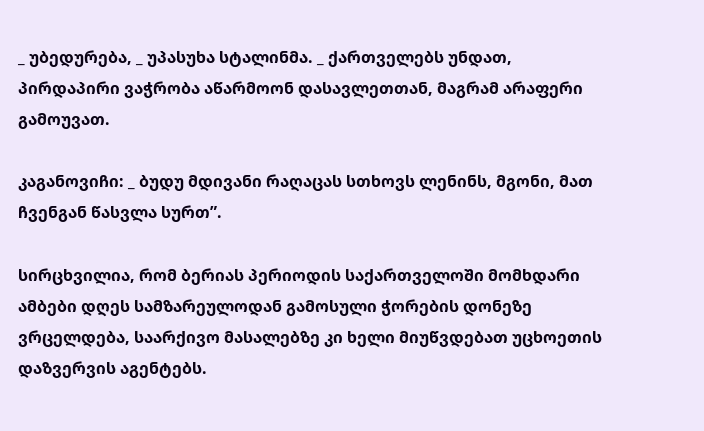_ უბედურება, _ უპასუხა სტალინმა. _ ქართველებს უნდათ, პირდაპირი ვაჭრობა აწარმოონ დასავლეთთან, მაგრამ არაფერი გამოუვათ.

კაგანოვიჩი: _ ბუდუ მდივანი რაღაცას სთხოვს ლენინს, მგონი, მათ ჩვენგან წასვლა სურთ”.

სირცხვილია, რომ ბერიას პერიოდის საქართველოში მომხდარი ამბები დღეს სამზარეულოდან გამოსული ჭორების დონეზე ვრცელდება, საარქივო მასალებზე კი ხელი მიუწვდებათ უცხოეთის დაზვერვის აგენტებს.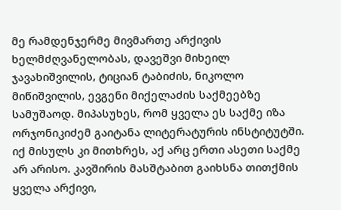მე რამდენჯერმე მივმართე არქივის ხელმძღვანელობას, დავეშვი მიხეილ ჯავახიშვილის, ტიციან ტაბიძის, ნიკოლო მიწიშვილის, ევგენი მიქელაძის საქმეებზე სამუშაოდ. მიპასუხეს, რომ ყველა ეს საქმე იზა ორჯონიკიძემ გაიტანა ლიტერატურის ინსტიტუტში. იქ მისულს კი მითხრეს, აქ არც ერთი ასეთი საქმე არ არისო. კავშირის მასშტაბით გაიხსნა თითქმის ყველა არქივი,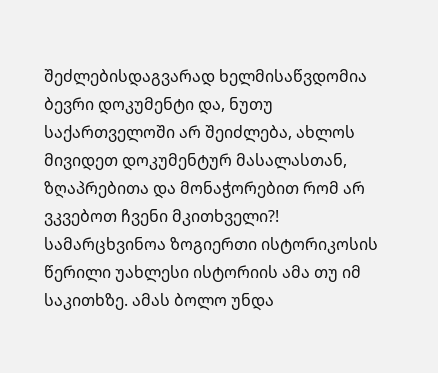შეძლებისდაგვარად ხელმისაწვდომია ბევრი დოკუმენტი და, ნუთუ საქართველოში არ შეიძლება, ახლოს მივიდეთ დოკუმენტურ მასალასთან, ზღაპრებითა და მონაჭორებით რომ არ ვკვებოთ ჩვენი მკითხველი?! სამარცხვინოა ზოგიერთი ისტორიკოსის წერილი უახლესი ისტორიის ამა თუ იმ საკითხზე. ამას ბოლო უნდა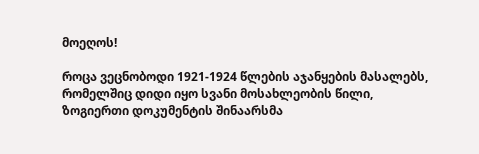მოეღოს!

როცა ვეცნობოდი 1921-1924 წლების აჯანყების მასალებს, რომელშიც დიდი იყო სვანი მოსახლეობის წილი, ზოგიერთი დოკუმენტის შინაარსმა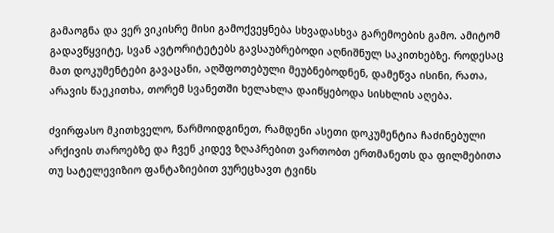გამაოგნა და ვერ ვიკისრე მისი გამოქვეყნება სხვადასხვა გარემოების გამო. ამიტომ გადავწყვიტე, სვან ავტორიტეტებს გავსაუბრებოდი აღნიშნულ საკითხებზე. როდესაც მათ დოკუმენტები გავაცანი, აღშფოთებული მეუბნებოდნენ, დამეწვა ისინი, რათა, არავის წაეკითხა, თორემ სვანეთში ხელახლა დაიწყებოდა სისხლის აღება.

ძვირფასო მკითხველო, წარმოიდგინეთ, რამდენი ასეთი დოკუმენტია ჩაძინებული არქივის თაროებზე და ჩვენ კიდევ ზღაპრებით ვართობთ ერთმანეთს და ფილმებითა თუ სატელევიზიო ფანტაზიებით ვურეცხავთ ტვინს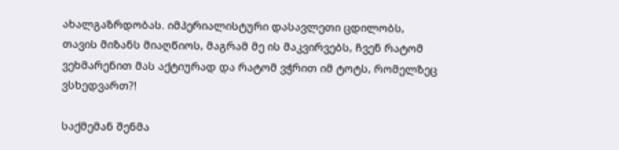ახალგაზრდობას. იმპერიალისტური დასავლეთი ცდილობს, თავის მიზანს მიაღწიოს, მაგრამ მე ის მაკვირვებს, ჩვენ რატომ ვეხმარენით მას აქტიურად და რატომ ვჭრით იმ ტოტს, რომელზეც ვსხედვართ?!

საქმემან შენმა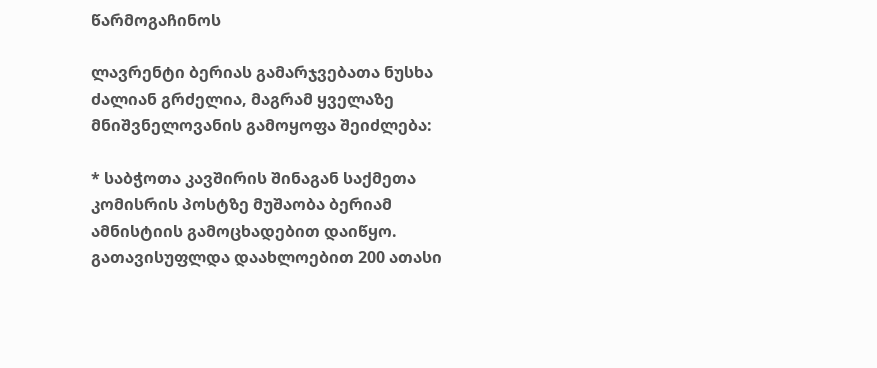წარმოგაჩინოს

ლავრენტი ბერიას გამარჯვებათა ნუსხა ძალიან გრძელია, მაგრამ ყველაზე მნიშვნელოვანის გამოყოფა შეიძლება:

* საბჭოთა კავშირის შინაგან საქმეთა კომისრის პოსტზე მუშაობა ბერიამ ამნისტიის გამოცხადებით დაიწყო. გათავისუფლდა დაახლოებით 200 ათასი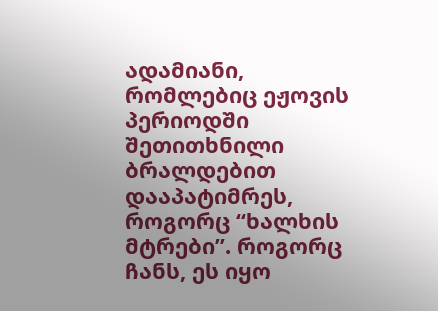ადამიანი, რომლებიც ეჟოვის პერიოდში შეთითხნილი ბრალდებით დააპატიმრეს, როგორც “ხალხის მტრები”. როგორც ჩანს, ეს იყო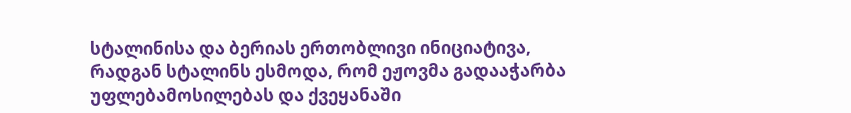სტალინისა და ბერიას ერთობლივი ინიციატივა, რადგან სტალინს ესმოდა, რომ ეჟოვმა გადააჭარბა უფლებამოსილებას და ქვეყანაში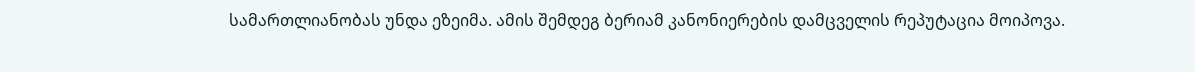სამართლიანობას უნდა ეზეიმა. ამის შემდეგ ბერიამ კანონიერების დამცველის რეპუტაცია მოიპოვა.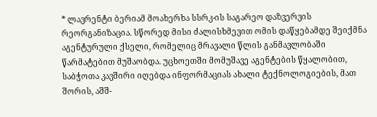* ლავრენტი ბერიამ მოახერხა სსრკ-ის საგარეო დაზვერვის რეორგანიზაცია. სწორედ მისი ძალისხმევით ომის დაწყებამდე შეიქმნა აგენტურული ქსელი, რომელიც მრავალი წლის განმავლობაში წარმატებით მუშაობდა. უცხოეთში მომუშავე აგენტების წყალობით, საბჭოთა კავშირი იღებდა ინფორმაციას ახალი ტექნოლოგიების, მათ შორის, აშშ-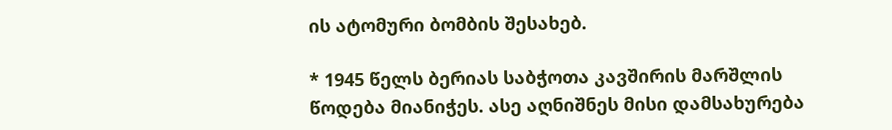ის ატომური ბომბის შესახებ.

* 1945 წელს ბერიას საბჭოთა კავშირის მარშლის წოდება მიანიჭეს. ასე აღნიშნეს მისი დამსახურება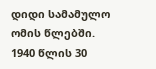დიდი სამამულო ომის წლებში. 1940 წლის 30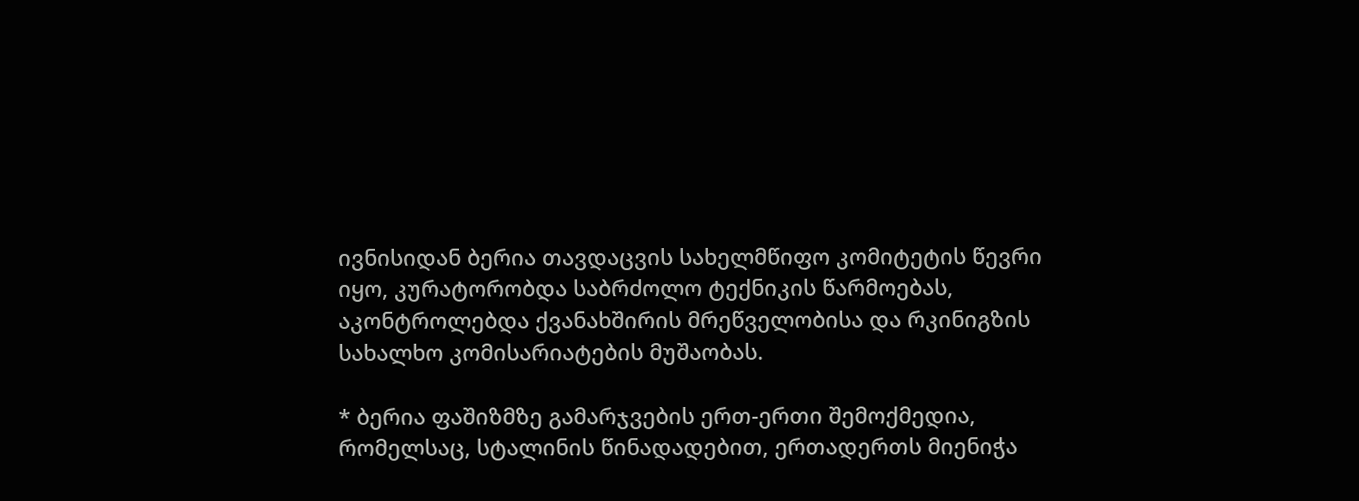ივნისიდან ბერია თავდაცვის სახელმწიფო კომიტეტის წევრი იყო, კურატორობდა საბრძოლო ტექნიკის წარმოებას, აკონტროლებდა ქვანახშირის მრეწველობისა და რკინიგზის სახალხო კომისარიატების მუშაობას.

* ბერია ფაშიზმზე გამარჯვების ერთ-ერთი შემოქმედია, რომელსაც, სტალინის წინადადებით, ერთადერთს მიენიჭა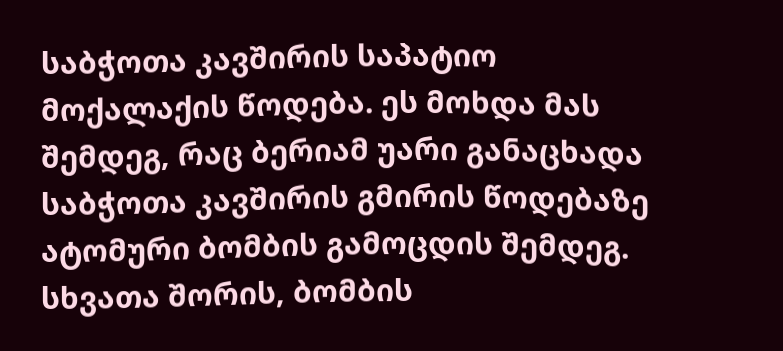საბჭოთა კავშირის საპატიო მოქალაქის წოდება. ეს მოხდა მას შემდეგ, რაც ბერიამ უარი განაცხადა საბჭოთა კავშირის გმირის წოდებაზე ატომური ბომბის გამოცდის შემდეგ. სხვათა შორის, ბომბის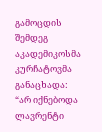გამოცდის შემდეგ აკადემიკოსმა კურჩატოვმა განაცხადა: “არ იქნებოდა ლავრენტი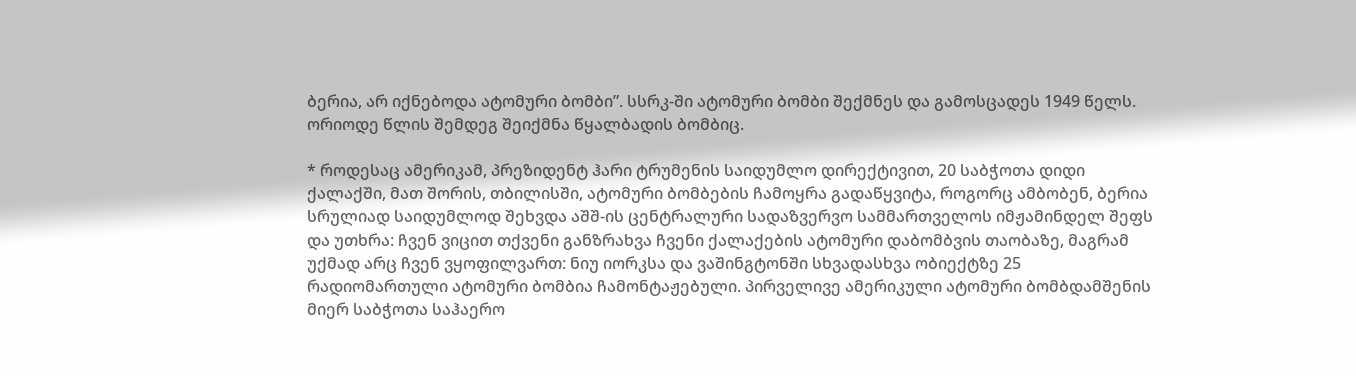ბერია, არ იქნებოდა ატომური ბომბი”. სსრკ-ში ატომური ბომბი შექმნეს და გამოსცადეს 1949 წელს. ორიოდე წლის შემდეგ შეიქმნა წყალბადის ბომბიც.

* როდესაც ამერიკამ, პრეზიდენტ ჰარი ტრუმენის საიდუმლო დირექტივით, 20 საბჭოთა დიდი ქალაქში, მათ შორის, თბილისში, ატომური ბომბების ჩამოყრა გადაწყვიტა, როგორც ამბობენ, ბერია სრულიად საიდუმლოდ შეხვდა აშშ-ის ცენტრალური სადაზვერვო სამმართველოს იმჟამინდელ შეფს და უთხრა: ჩვენ ვიცით თქვენი განზრახვა ჩვენი ქალაქების ატომური დაბომბვის თაობაზე, მაგრამ უქმად არც ჩვენ ვყოფილვართ: ნიუ იორკსა და ვაშინგტონში სხვადასხვა ობიექტზე 25 რადიომართული ატომური ბომბია ჩამონტაჟებული. პირველივე ამერიკული ატომური ბომბდამშენის მიერ საბჭოთა საჰაერო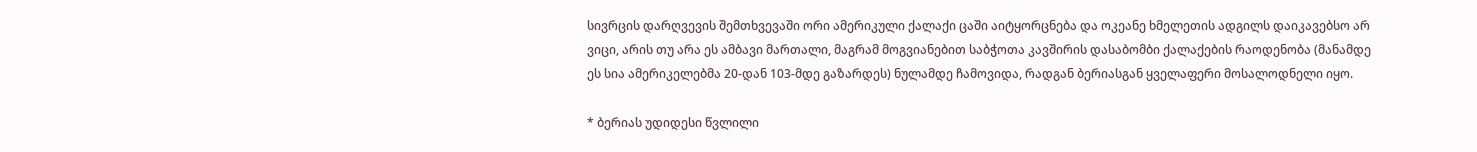სივრცის დარღვევის შემთხვევაში ორი ამერიკული ქალაქი ცაში აიტყორცნება და ოკეანე ხმელეთის ადგილს დაიკავებსო არ ვიცი, არის თუ არა ეს ამბავი მართალი, მაგრამ მოგვიანებით საბჭოთა კავშირის დასაბომბი ქალაქების რაოდენობა (მანამდე ეს სია ამერიკელებმა 20-დან 103-მდე გაზარდეს) ნულამდე ჩამოვიდა, რადგან ბერიასგან ყველაფერი მოსალოდნელი იყო.

* ბერიას უდიდესი წვლილი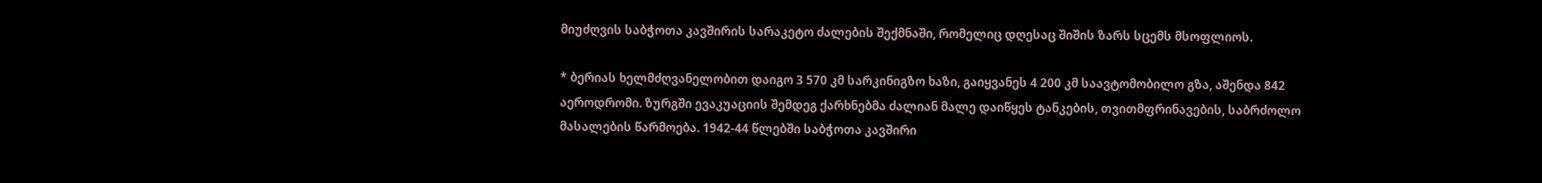მიუძღვის საბჭოთა კავშირის სარაკეტო ძალების შექმნაში, რომელიც დღესაც შიშის ზარს სცემს მსოფლიოს.

* ბერიას ხელმძღვანელობით დაიგო 3 570 კმ სარკინიგზო ხაზი, გაიყვანეს 4 200 კმ საავტომობილო გზა, აშენდა 842 აეროდრომი. ზურგში ევაკუაციის შემდეგ ქარხნებმა ძალიან მალე დაიწყეს ტანკების, თვითმფრინავების, საბრძოლო მასალების წარმოება. 1942-44 წლებში საბჭოთა კავშირი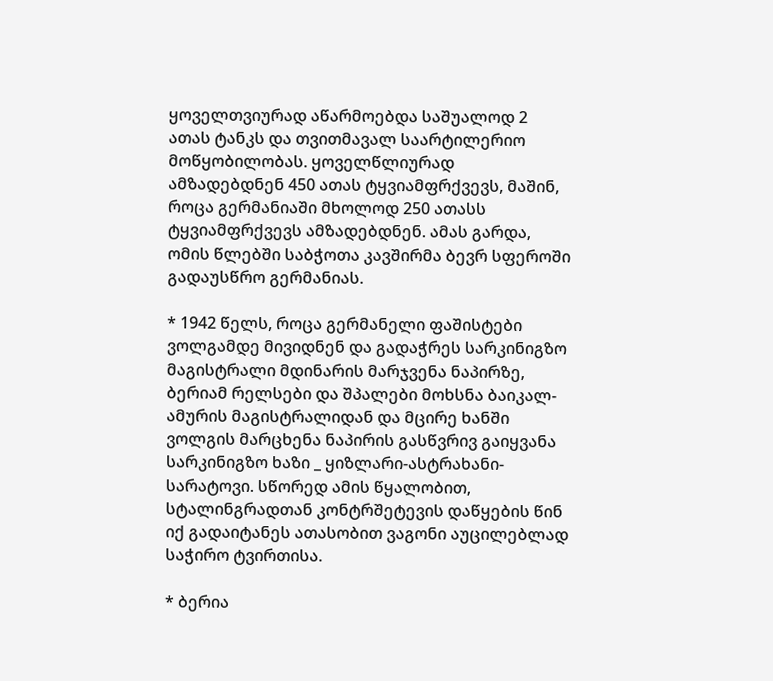ყოველთვიურად აწარმოებდა საშუალოდ 2 ათას ტანკს და თვითმავალ საარტილერიო მოწყობილობას. ყოველწლიურად ამზადებდნენ 450 ათას ტყვიამფრქვევს, მაშინ, როცა გერმანიაში მხოლოდ 250 ათასს ტყვიამფრქვევს ამზადებდნენ. ამას გარდა, ომის წლებში საბჭოთა კავშირმა ბევრ სფეროში გადაუსწრო გერმანიას.

* 1942 წელს, როცა გერმანელი ფაშისტები ვოლგამდე მივიდნენ და გადაჭრეს სარკინიგზო მაგისტრალი მდინარის მარჯვენა ნაპირზე, ბერიამ რელსები და შპალები მოხსნა ბაიკალ-ამურის მაგისტრალიდან და მცირე ხანში ვოლგის მარცხენა ნაპირის გასწვრივ გაიყვანა სარკინიგზო ხაზი _ ყიზლარი-ასტრახანი-სარატოვი. სწორედ ამის წყალობით, სტალინგრადთან კონტრშეტევის დაწყების წინ იქ გადაიტანეს ათასობით ვაგონი აუცილებლად საჭირო ტვირთისა.

* ბერია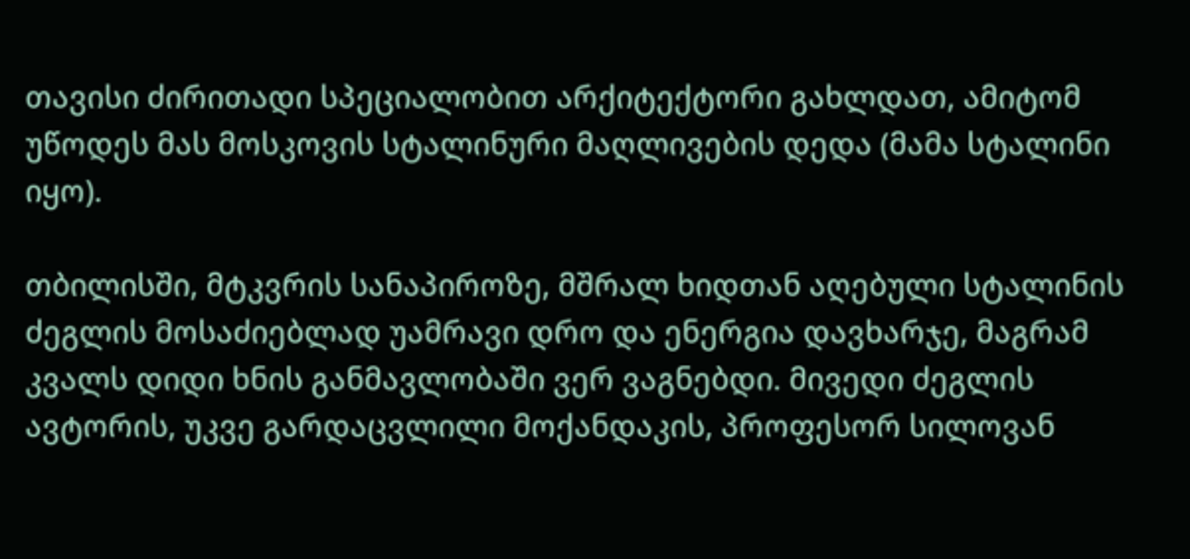თავისი ძირითადი სპეციალობით არქიტექტორი გახლდათ, ამიტომ უწოდეს მას მოსკოვის სტალინური მაღლივების დედა (მამა სტალინი იყო).

თბილისში, მტკვრის სანაპიროზე, მშრალ ხიდთან აღებული სტალინის ძეგლის მოსაძიებლად უამრავი დრო და ენერგია დავხარჯე, მაგრამ კვალს დიდი ხნის განმავლობაში ვერ ვაგნებდი. მივედი ძეგლის ავტორის, უკვე გარდაცვლილი მოქანდაკის, პროფესორ სილოვან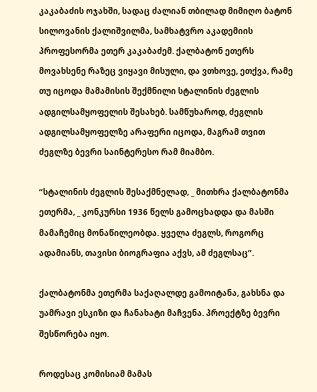კაკაბაძის ოჯახში, სადაც ძალიან თბილად მიმიღო ბატონ სილოვანის ქალიშვილმა, სამხატვრო აკადემიის პროფესორმა ეთერ კაკაბაძემ. ქალბატონ ეთერს მოვახსენე რაზეც ვიყავი მისული, და ვთხოვე, ეთქვა, რამე თუ იცოდა მამამისის შექმნილი სტალინის ძეგლის ადგილსამყოფელის შესახებ. სამწუხაროდ, ძეგლის ადგილსამყოფელზე არაფერი იცოდა, მაგრამ თვით ძეგლზე ბევრი საინტერესო რამ მიამბო.

“სტალინის ძეგლის შესაქმნელად, _ მითხრა ქალბატონმა ეთერმა, _ კონკურსი 1936 წელს გამოცხადდა და მასში მამაჩემიც მონაწილეობდა. ყველა ძეგლს, როგორც ადამიანს, თავისი ბიოგრაფია აქვს, ამ ძეგლსაც”.

ქალბატონმა ეთერმა საქაღალდე გამოიტანა, გახსნა და უამრავი ესკიზი და ჩანახატი მაჩვენა. პროექტზე ბევრი შესწორება იყო.

როდესაც კომისიამ მამას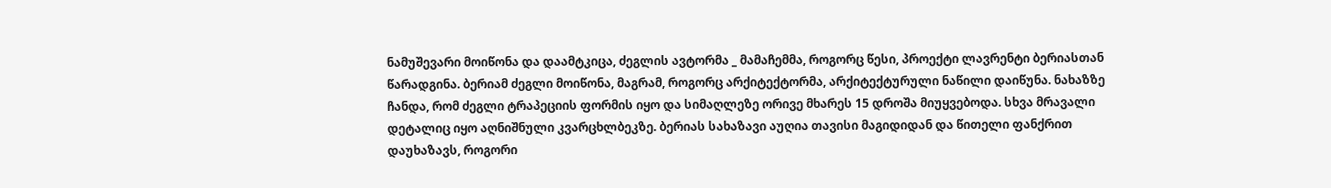ნამუშევარი მოიწონა და დაამტკიცა, ძეგლის ავტორმა _ მამაჩემმა, როგორც წესი, პროექტი ლავრენტი ბერიასთან წარადგინა. ბერიამ ძეგლი მოიწონა, მაგრამ, როგორც არქიტექტორმა, არქიტექტურული ნაწილი დაიწუნა. ნახაზზე ჩანდა, რომ ძეგლი ტრაპეციის ფორმის იყო და სიმაღლეზე ორივე მხარეს 15 დროშა მიუყვებოდა. სხვა მრავალი დეტალიც იყო აღნიშნული კვარცხლბეკზე. ბერიას სახაზავი აუღია თავისი მაგიდიდან და წითელი ფანქრით დაუხაზავს, როგორი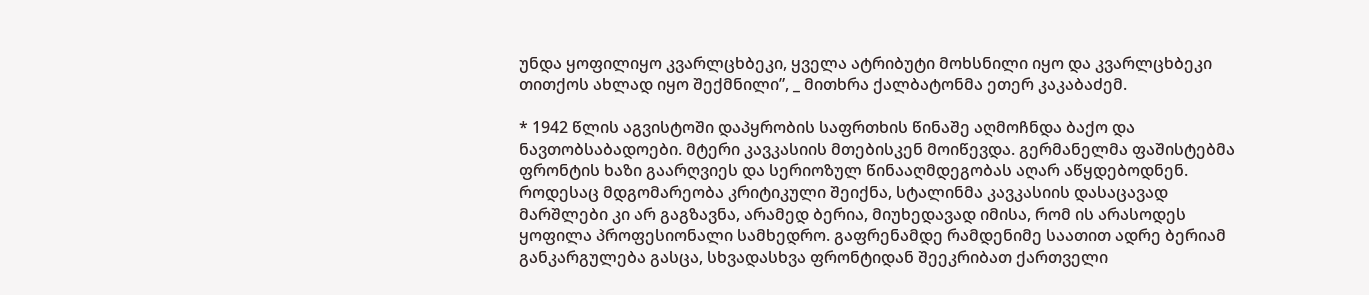უნდა ყოფილიყო კვარლცხბეკი, ყველა ატრიბუტი მოხსნილი იყო და კვარლცხბეკი თითქოს ახლად იყო შექმნილი”, _ მითხრა ქალბატონმა ეთერ კაკაბაძემ.

* 1942 წლის აგვისტოში დაპყრობის საფრთხის წინაშე აღმოჩნდა ბაქო და ნავთობსაბადოები. მტერი კავკასიის მთებისკენ მოიწევდა. გერმანელმა ფაშისტებმა ფრონტის ხაზი გაარღვიეს და სერიოზულ წინააღმდეგობას აღარ აწყდებოდნენ. როდესაც მდგომარეობა კრიტიკული შეიქნა, სტალინმა კავკასიის დასაცავად მარშლები კი არ გაგზავნა, არამედ ბერია, მიუხედავად იმისა, რომ ის არასოდეს ყოფილა პროფესიონალი სამხედრო. გაფრენამდე რამდენიმე საათით ადრე ბერიამ განკარგულება გასცა, სხვადასხვა ფრონტიდან შეეკრიბათ ქართველი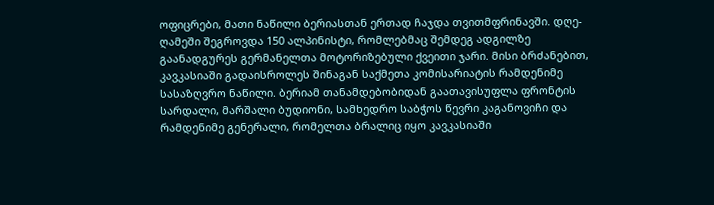ოფიცრები, მათი ნაწილი ბერიასთან ერთად ჩაჯდა თვითმფრინავში. დღე-ღამეში შეგროვდა 150 ალპინისტი, რომლებმაც შემდეგ ადგილზე გაანადგურეს გერმანელთა მოტორიზებული ქვეითი ჯარი. მისი ბრძანებით, კავკასიაში გადაისროლეს შინაგან საქმეთა კომისარიატის რამდენიმე სასაზღვრო ნაწილი. ბერიამ თანამდებობიდან გაათავისუფლა ფრონტის სარდალი, მარშალი ბუდიონი, სამხედრო საბჭოს წევრი კაგანოვიჩი და რამდენიმე გენერალი, რომელთა ბრალიც იყო კავკასიაში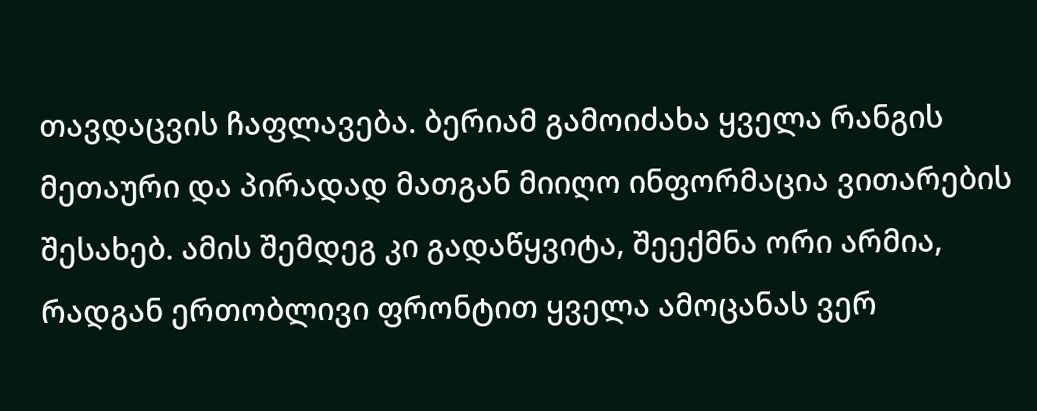თავდაცვის ჩაფლავება. ბერიამ გამოიძახა ყველა რანგის მეთაური და პირადად მათგან მიიღო ინფორმაცია ვითარების შესახებ. ამის შემდეგ კი გადაწყვიტა, შეექმნა ორი არმია, რადგან ერთობლივი ფრონტით ყველა ამოცანას ვერ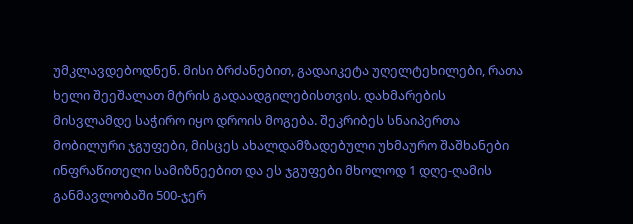უმკლავდებოდნენ. მისი ბრძანებით, გადაიკეტა უღელტეხილები, რათა ხელი შეეშალათ მტრის გადაადგილებისთვის. დახმარების მისვლამდე საჭირო იყო დროის მოგება. შეკრიბეს სნაიპერთა მობილური ჯგუფები, მისცეს ახალდამზადებული უხმაურო შაშხანები ინფრაწითელი სამიზნეებით და ეს ჯგუფები მხოლოდ 1 დღე-ღამის განმავლობაში 500-ჯერ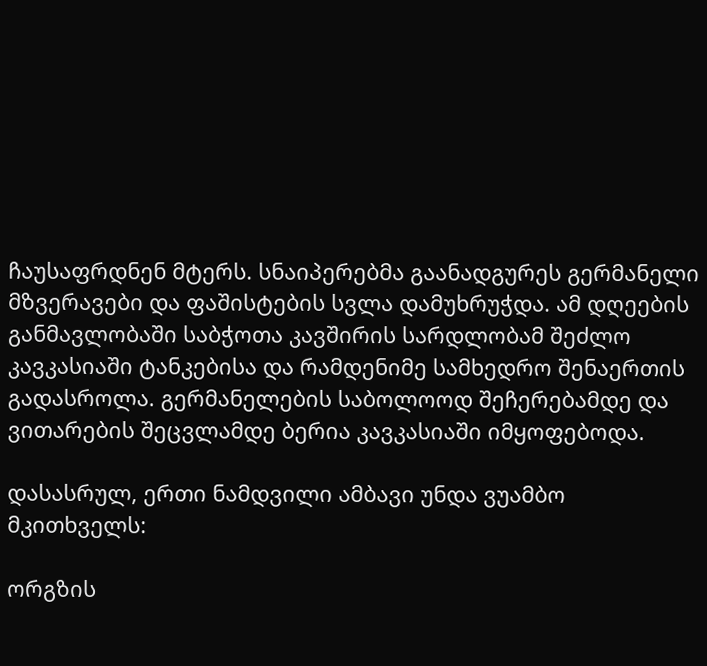ჩაუსაფრდნენ მტერს. სნაიპერებმა გაანადგურეს გერმანელი მზვერავები და ფაშისტების სვლა დამუხრუჭდა. ამ დღეების განმავლობაში საბჭოთა კავშირის სარდლობამ შეძლო კავკასიაში ტანკებისა და რამდენიმე სამხედრო შენაერთის გადასროლა. გერმანელების საბოლოოდ შეჩერებამდე და ვითარების შეცვლამდე ბერია კავკასიაში იმყოფებოდა.

დასასრულ, ერთი ნამდვილი ამბავი უნდა ვუამბო მკითხველს:

ორგზის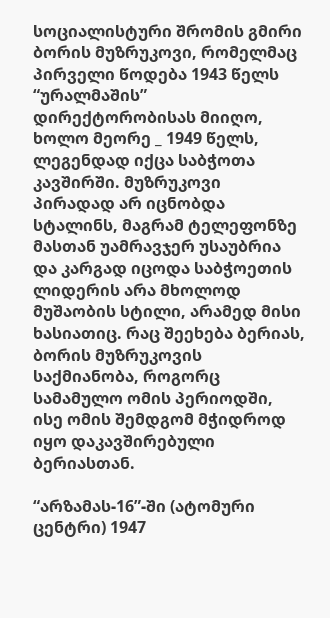სოციალისტური შრომის გმირი ბორის მუზრუკოვი, რომელმაც პირველი წოდება 1943 წელს “ურალმაშის” დირექტორობისას მიიღო, ხოლო მეორე _ 1949 წელს, ლეგენდად იქცა საბჭოთა კავშირში. მუზრუკოვი პირადად არ იცნობდა სტალინს, მაგრამ ტელეფონზე მასთან უამრავჯერ უსაუბრია და კარგად იცოდა საბჭოეთის ლიდერის არა მხოლოდ მუშაობის სტილი, არამედ მისი ხასიათიც. რაც შეეხება ბერიას, ბორის მუზრუკოვის საქმიანობა, როგორც სამამულო ომის პერიოდში, ისე ომის შემდგომ მჭიდროდ იყო დაკავშირებული ბერიასთან.

“არზამას-16”-ში (ატომური ცენტრი) 1947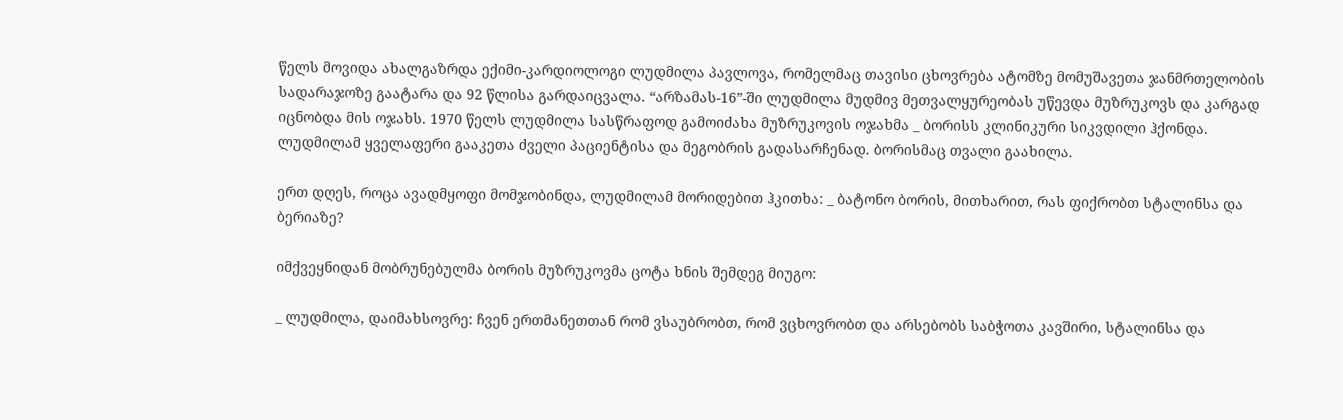წელს მოვიდა ახალგაზრდა ექიმი-კარდიოლოგი ლუდმილა პავლოვა, რომელმაც თავისი ცხოვრება ატომზე მომუშავეთა ჯანმრთელობის სადარაჯოზე გაატარა და 92 წლისა გარდაიცვალა. “არზამას-16”-ში ლუდმილა მუდმივ მეთვალყურეობას უწევდა მუზრუკოვს და კარგად იცნობდა მის ოჯახს. 1970 წელს ლუდმილა სასწრაფოდ გამოიძახა მუზრუკოვის ოჯახმა _ ბორისს კლინიკური სიკვდილი ჰქონდა. ლუდმილამ ყველაფერი გააკეთა ძველი პაციენტისა და მეგობრის გადასარჩენად. ბორისმაც თვალი გაახილა.

ერთ დღეს, როცა ავადმყოფი მომჯობინდა, ლუდმილამ მორიდებით ჰკითხა: _ ბატონო ბორის, მითხარით, რას ფიქრობთ სტალინსა და ბერიაზე?

იმქვეყნიდან მობრუნებულმა ბორის მუზრუკოვმა ცოტა ხნის შემდეგ მიუგო:

_ ლუდმილა, დაიმახსოვრე: ჩვენ ერთმანეთთან რომ ვსაუბრობთ, რომ ვცხოვრობთ და არსებობს საბჭოთა კავშირი, სტალინსა და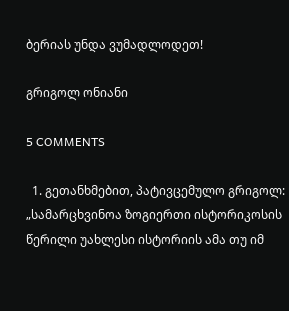ბერიას უნდა ვუმადლოდეთ!

გრიგოლ ონიანი

5 COMMENTS

  1. გეთანხმებით, პატივცემულო გრიგოლ: „სამარცხვინოა ზოგიერთი ისტორიკოსის წერილი უახლესი ისტორიის ამა თუ იმ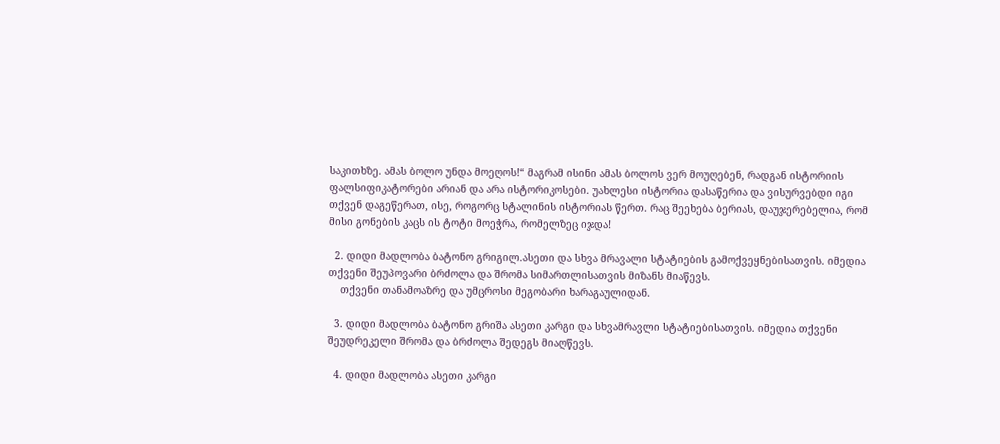საკითხზე. ამას ბოლო უნდა მოეღოს!“ მაგრამ ისინი ამას ბოლოს ვერ მოუღებენ, რადგან ისტორიის ფალსიფიკატორები არიან და არა ისტორიკოსები. უახლესი ისტორია დასაწერია და ვისურვებდი იგი თქვენ დაგეწერათ, ისე, როგორც სტალინის ისტორიას წერთ. რაც შეეხება ბერიას, დაუჯერებელია, რომ მისი გონების კაცს ის ტოტი მოეჭრა, რომელზეც იჯდა!

  2. დიდი მადლობა ბატონო გრიგილ.ასეთი და სხვა მრავალი სტატიების გამოქვეყნებისათვის. იმედია თქვენი შეუპოვარი ბრძოლა და შრომა სიმართლისათვის მიზანს მიაწევს.
    თქვენი თანამოაზრე და უმცროსი მეგობარი ხარაგაულიდან.

  3. დიდი მადლობა ბატონო გრიშა ასეთი კარგი და სხვამრავლი სტატიებისათვის. იმედია თქვენი შეუდრეკელი შრომა და ბრძოლა შედეგს მიაღწევს.

  4. დიდი მადლობა ასეთი კარგი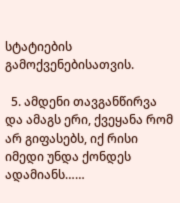სტატიების გამოქვენებისათვის.

  5. ამდენი თავგანწირვა და ამაგს ერი, ქვეყანა რომ არ გიფასებს, იქ რისი იმედი უნდა ქონდეს ადამიანს……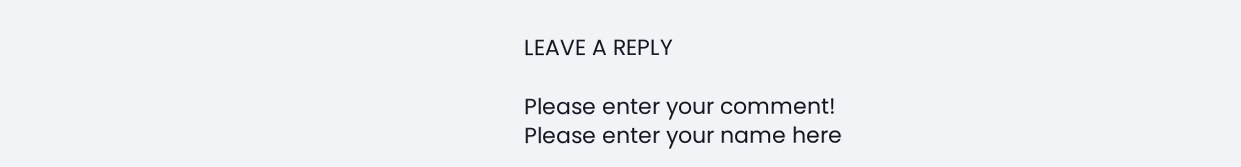LEAVE A REPLY

Please enter your comment!
Please enter your name here